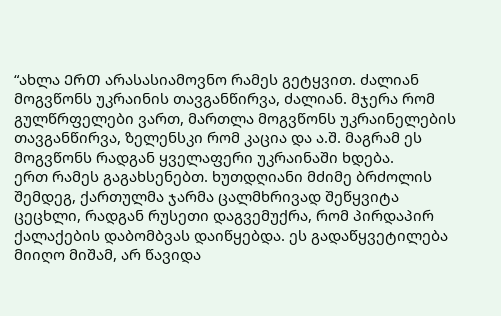“ახლა ᲔᲠᲗ არასასიამოვნო რამეს გეტყვით. ძალიან მოგვწონს უკრაინის თავგანწირვა, ძალიან. მჯერა რომ გულწრფელები ვართ, მართლა მოგვწონს უკრაინელების თავგანწირვა, ზელენსკი რომ კაცია და ა.შ. მაგრამ ეს მოგვწონს რადგან ყველაფერი უკრაინაში ხდება.
ერთ რამეს გაგახსენებთ. ხუთდღიანი მძიმე ბრძოლის შემდეგ, ქართულმა ჯარმა ცალმხრივად შეწყვიტა ცეცხლი, რადგან რუსეთი დაგვემუქრა, რომ პირდაპირ ქალაქების დაბომბვას დაიწყებდა. ეს გადაწყვეტილება მიიღო მიშამ, არ წავიდა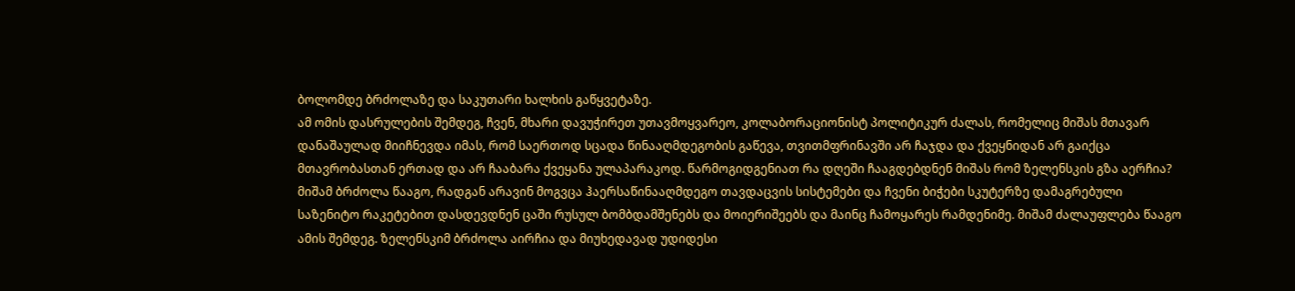ბოლომდე ბრძოლაზე და საკუთარი ხალხის გაწყვეტაზე.
ამ ომის დასრულების შემდეგ, ჩვენ, მხარი დავუჭირეთ უთავმოყვარეო, კოლაბორაციონისტ პოლიტიკურ ძალას, რომელიც მიშას მთავარ დანაშაულად მიიჩნევდა იმას, რომ საერთოდ სცადა წინააღმდეგობის გაწევა, თვითმფრინავში არ ჩაჯდა და ქვეყნიდან არ გაიქცა მთავრობასთან ერთად და არ ჩააბარა ქვეყანა ულაპარაკოდ. წარმოგიდგენიათ რა დღეში ჩააგდებდნენ მიშას რომ ზელენსკის გზა აერჩია? მიშამ ბრძოლა წააგო, რადგან არავინ მოგვცა ჰაერსაწინააღმდეგო თავდაცვის სისტემები და ჩვენი ბიჭები სკუტერზე დამაგრებული საზენიტო რაკეტებით დასდევდნენ ცაში რუსულ ბომბდამშენებს და მოიერიშეებს და მაინც ჩამოყარეს რამდენიმე. მიშამ ძალაუფლება წააგო ამის შემდეგ. ზელენსკიმ ბრძოლა აირჩია და მიუხედავად უდიდესი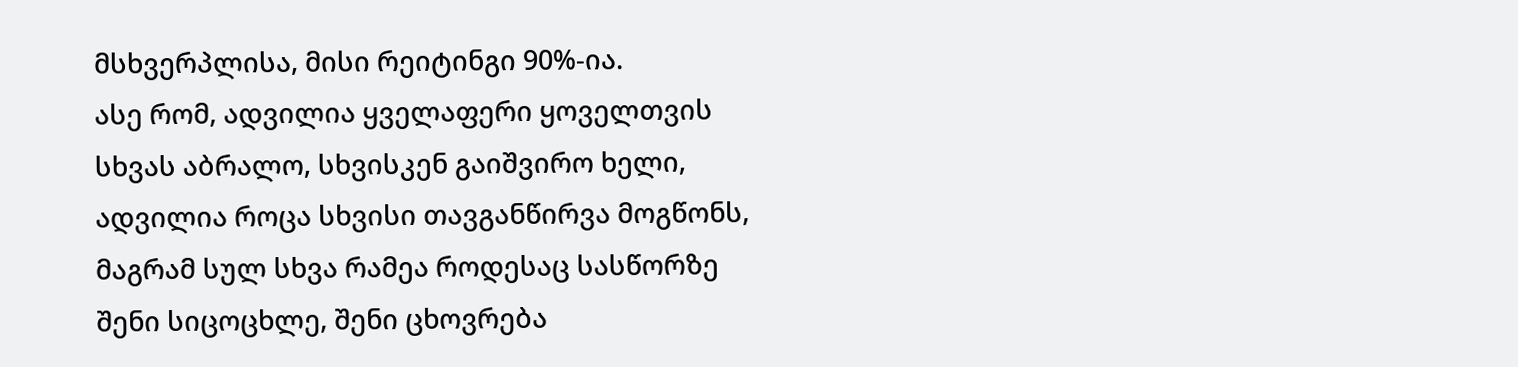მსხვერპლისა, მისი რეიტინგი 90%-ია.
ასე რომ, ადვილია ყველაფერი ყოველთვის სხვას აბრალო, სხვისკენ გაიშვირო ხელი, ადვილია როცა სხვისი თავგანწირვა მოგწონს, მაგრამ სულ სხვა რამეა როდესაც სასწორზე შენი სიცოცხლე, შენი ცხოვრება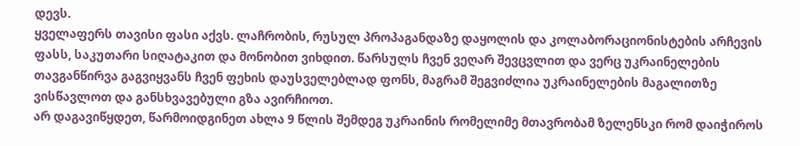დევს.
ყველაფერს თავისი ფასი აქვს. ლაჩრობის, რუსულ პროპაგანდაზე დაყოლის და კოლაბორაციონისტების არჩევის ფასს, საკუთარი სიღატაკით და მონობით ვიხდით. წარსულს ჩვენ ვეღარ შევცვლით და ვერც უკრაინელების თავგანწირვა გაგვიყვანს ჩვენ ფეხის დაუსველებლად ფონს, მაგრამ შეგვიძლია უკრაინელების მაგალითზე ვისწავლოთ და განსხვავებული გზა ავირჩიოთ.
არ დაგავიწყდეთ, წარმოიდგინეთ ახლა 9 წლის შემდეგ უკრაინის რომელიმე მთავრობამ ზელენსკი რომ დაიჭიროს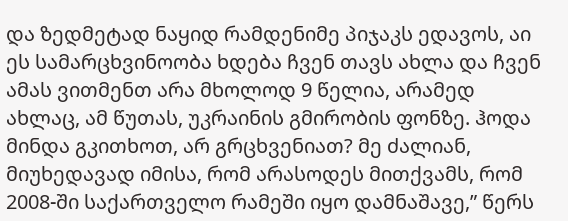და ზედმეტად ნაყიდ რამდენიმე პიჯაკს ედავოს, აი ეს სამარცხვინოობა ხდება ჩვენ თავს ახლა და ჩვენ ამას ვითმენთ არა მხოლოდ 9 წელია, არამედ ახლაც, ამ წუთას, უკრაინის გმირობის ფონზე. ჰოდა მინდა გკითხოთ, არ გრცხვენიათ? მე ძალიან, მიუხედავად იმისა, რომ არასოდეს მითქვამს, რომ 2008-ში საქართველო რამეში იყო დამნაშავე,” წერს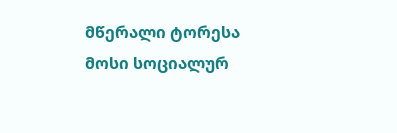მწერალი ტორესა მოსი სოციალურ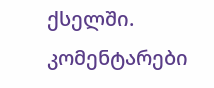ქსელში.
კომენტარები